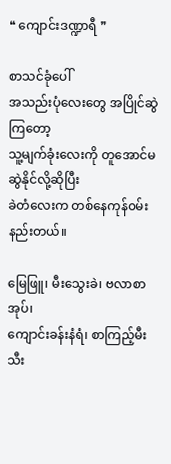❝ ကျောင်းဒဏ္ဍာရီ ❞

စာသင်ခုံပေါ်
အသည်းပုံလေးတွေ အပြိုင်ဆွဲကြတော့
သူ့မျက်ခုံးလေးကို တူအောင်မဆွဲနိုင်လို့ဆိုပြီး
ခဲတံလေးက တစ်နေကုန်၀မ်းနည်းတယ်။

မြေဖြူ၊ မီးသွေးခဲ၊ ဗလာစာအုပ်၊
ကျောင်းခန်းနံရံ၊ စာကြည့်မီးသီး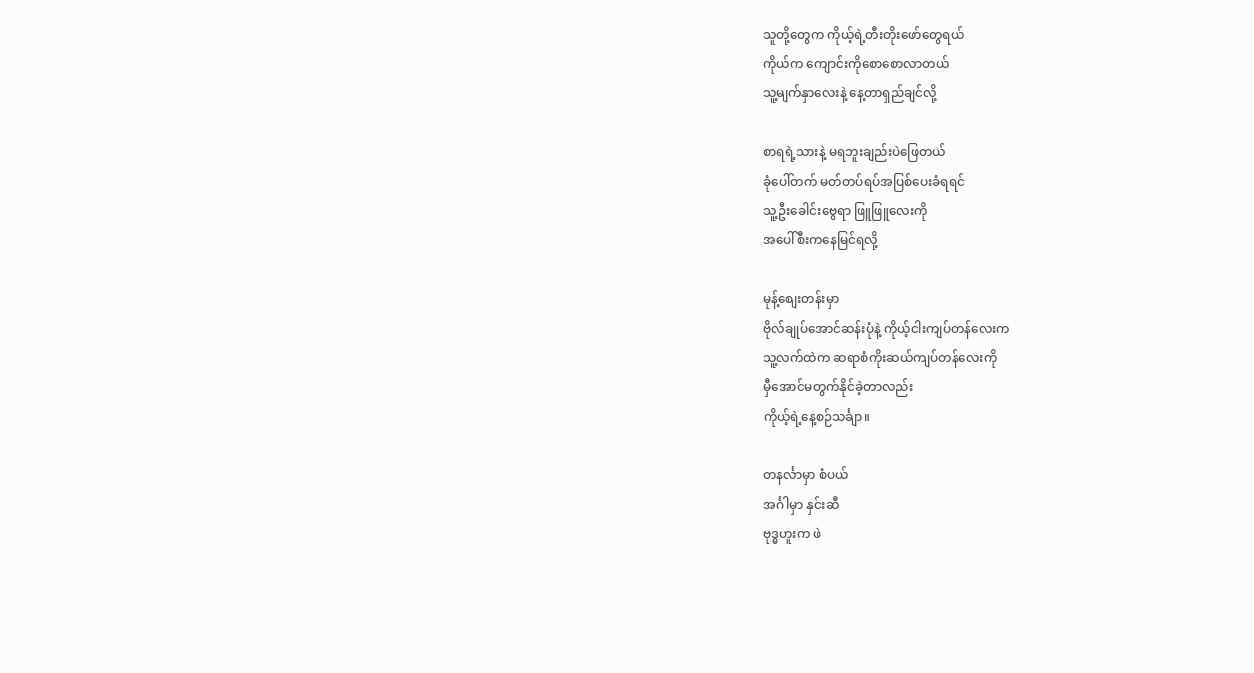သူတို့တွေက ကိုယ့်ရဲ့တီးတိုးဖော်တွေရယ်
ကိုယ်က ကျောင်းကိုစောစောလာတယ်
သူ့မျက်နှာလေးနဲ့ နေ့တာရှည်ချင်လို့

စာရရဲ့သားနဲ့ မရဘူးချည်းပဲဖြေတယ်
ခုံပေါ်တက် မတ်တပ်ရပ်အပြစ်ပေးခံရရင်
သူ့ဦးခေါင်းဗွေရာ ဖြူဖြူလေးကို
အပေါ်စီးက‌‌နေမြင်ရလို့

မုန့်စျေးတန်းမှာ
ဗိုလ်ချုပ်အောင်ဆန်းပုံနဲ့ ကိုယ့်ငါးကျပ်တန်လေးက
သူ့လက်ထဲက ဆရာစံကိုးဆယ်ကျပ်တန်လေးကို
မှီအောင်မတွက်နိုင်ခဲ့တာလည်း
ကိုယ့်ရဲ့နေ့စဉ်သင်္ချာ။

တနင်္လာမှာ စံပယ်
အင်္ဂါမှာ နှင်းဆီ
ဗုဒ္ဓဟူးက ဖဲ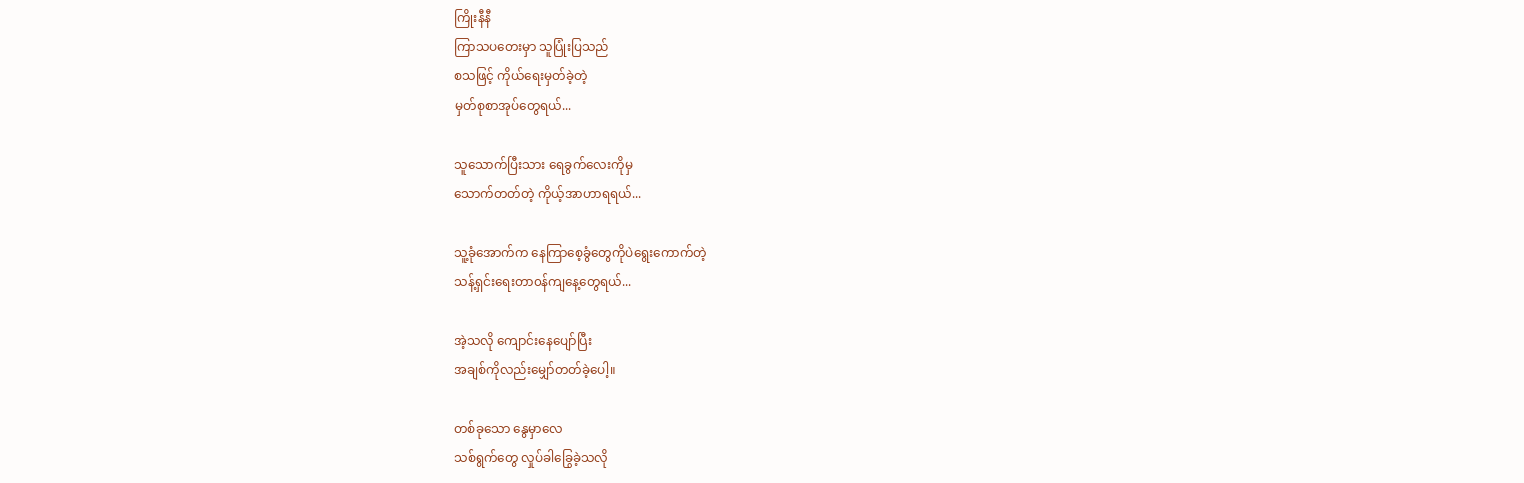ကြိုးနီနီ
ကြာသပတေးမှာ သူပြုံးပြသည်
စသဖြင့် ကိုယ်ရေးမှတ်ခဲ့တဲ့
မှတ်စုစာအုပ်တွေရယ်...

သူသောက်ပြီးသား ရေခွက်လေးကိုမှ
သောက်တတ်တဲ့ ကိုယ့်အာဟာရရယ်...

သူ့ခုံအောက်က နေကြာစေ့ခွံတွေကိုပဲရွေးကောက်တဲ့
သန့်ရှင်းရေးတာ၀န်ကျနေ့တွေရယ်...

အဲ့သလို ကျောင်းနေပျော်ပြီး
အချစ်ကိုလည်းမျှော်တတ်ခဲ့ပေါ့။

တစ်ခုသော နွေမှာလေ
သစ်ရွက်တွေ လှုပ်ခါခြွေခဲ့သလို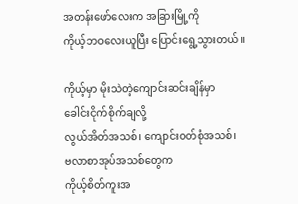အတန်းဖော်လေးက အခြားမြို့ကို
ကိုယ့်ဘဝလေးယူပြီး ပြောင်းရွေ့သွားတယ်။

ကိုယ့်မှာ မိုးသဲတဲ့ကျောင်းဆင်းချိန်မှာ
ခေါင်းငိုက်စိုက်ချလို့
လွယ်အိတ်အသစ်၊ ကျောင်း၀တ်စုံအသစ်၊
ဗလာစာအုပ်အသစ်တွေက
ကိုယ့်စိတ်ကူးအ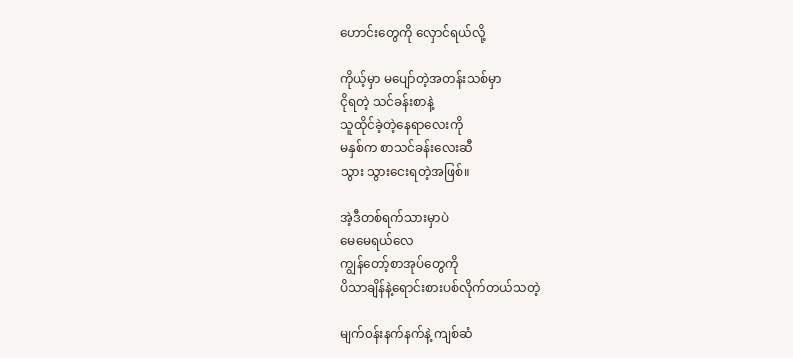ဟောင်းတွေကို လှောင်ရယ်လို့

ကိုယ့်မှာ မပျော်တဲ့အတန်းသစ်မှာ
ငိုရတဲ့ သင်ခန်းစာနဲ့
သူထိုင်ခဲ့တဲ့နေရာလေးကို
မနှစ်က စာသင်ခန်းလေးဆီ
သွား သွားငေးရတဲ့အဖြစ်။

အဲ့ဒီတစ်ရက်သားမှာပဲ
မေမေရယ်လေ
ကျွန်တော့်စာအုပ်တွေကို
ပိသာချိန်နဲ့ရောင်းစားပစ်လိုက်တယ်သတဲ့

မျက်၀န်းနက်နက်နဲ့ ကျစ်ဆံ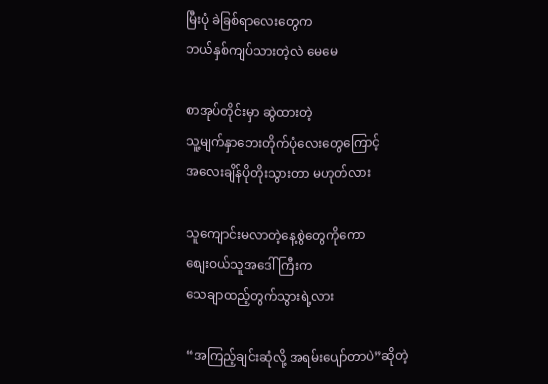မြီးပုံ ခဲခြစ်ရာလေးတွေက
ဘယ်နှစ်ကျပ်သားတဲ့လဲ မေမေ

စာအုပ်တိုင်းမှာ ဆွဲထားတဲ့
သူ့မျက်နှာဘေးတိုက်ပုံလေးတွေကြောင့်
အလေးချိန်ပိုတိုးသွားတာ မဟုတ်လား

သူကျောင်းမလာတဲ့နေ့စွဲတွေကိုကော
စျေးဝယ်သူအဒေါ်ကြီးက
သေချာထည့်တွက်သွားရဲ့လား

“အကြည့်ချင်းဆုံလို့ အရမ်းပျော်တာပဲ”ဆိုတဲ့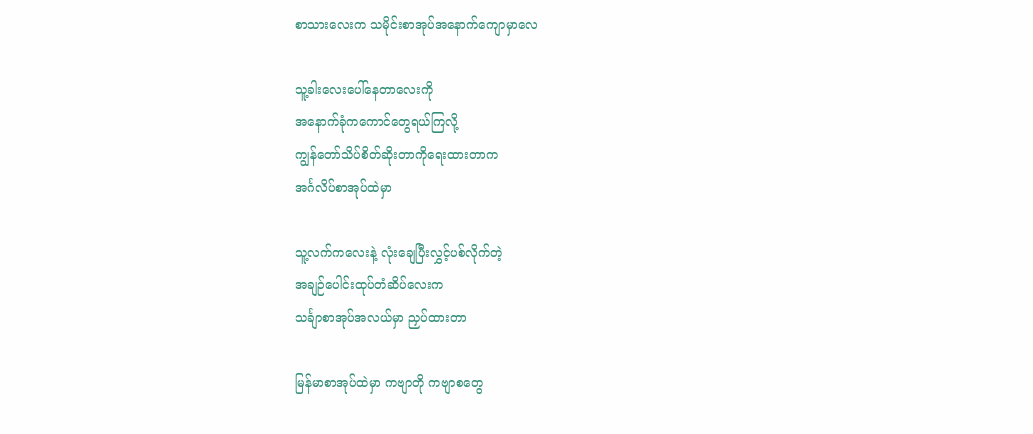စာသားလေးက သမိုင်းစာအုပ်အနောက်ကျောမှာလေ

သူ့ခါးလေးပေါ်နေတာ‌လေးကို
အနောက်ခုံကကောင်တွေရယ်ကြလို့
ကျွန်တော်သိပ်စိတ်ဆိုးတာကိုရေးထားတာက
အင်္ဂလိပ်စာအုပ်ထဲမှာ

သူ့လက်ကလေးနဲ့ လုံးချေပြီးလွှင့်ပစ်လိုက်တဲ့
အချဉ်ပေါင်းထုပ်တံဆိပ်လေးက
သင်္ချာစာအုပ်အလယ်မှာ ညှပ်ထားတာ

မြန်မာစာအုပ်ထဲမှာ ကဗျာတို ကဗျာစတွေ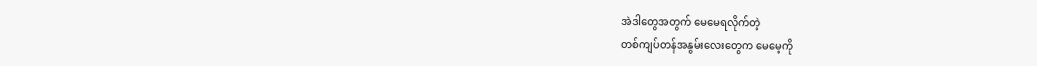အဲဒါတွေအတွက် မေမေရလိုက်တဲ့
တစ်ကျပ်တန်အနွမ်းလေးတွေက မေမေ့ကို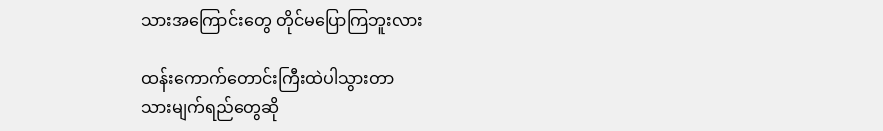သားအကြောင်းတွေ တိုင်မပြောကြဘူးလား

ထန်းကောက်တောင်းကြီးထဲပါသွားတာ
သားမျက်ရည်တွေဆို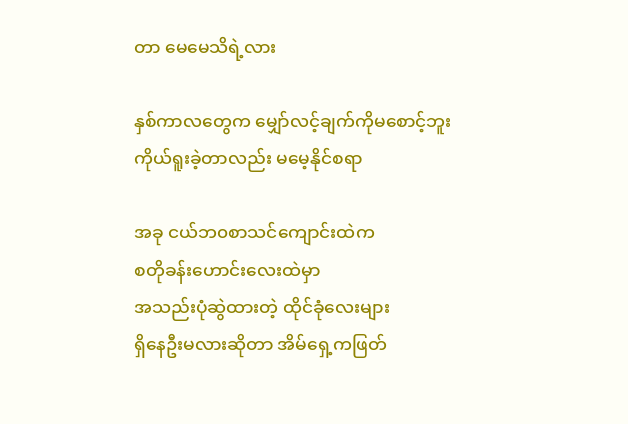တာ မေမေသိရဲ့လား

နှစ်ကာလတွေက မျှော်လင့်ချက်ကိုမစောင့်ဘူး
ကိုယ်ရူးခဲ့တာလည်း မမေ့နိုင်စရာ

အခု ငယ်ဘ၀စာသင်ကျောင်းထဲက
စတိုခန်းဟောင်းလေးထဲမှာ
အသည်းပုံဆွဲထားတဲ့ ထိုင်ခုံလေးများ
ရှိနေဦးမလားဆိုတာ အိမ်ရှေ့ကဖြတ်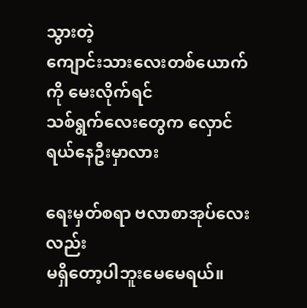သွားတဲ့
ကျောင်းသားလေးတစ်ယောက်ကို မေးလိုက်ရင်
သစ်ရွက်လေးတွေက လှောင်ရယ်နေဦးမှာလား

ရေးမှတ်စရာ ဗလာစာအုပ်လေးလည်း
မရှိတော့ပါဘူးမေမေရယ်။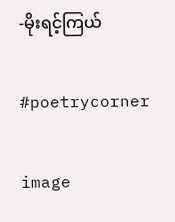-မိုးရင့်ကြယ်

#poetrycorner

image